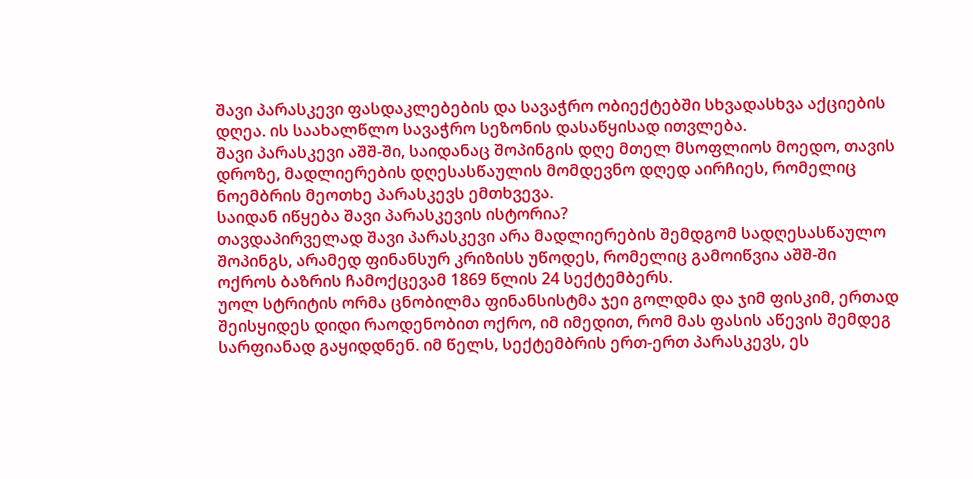შავი პარასკევი ფასდაკლებების და სავაჭრო ობიექტებში სხვადასხვა აქციების დღეა. ის საახალწლო სავაჭრო სეზონის დასაწყისად ითვლება.
შავი პარასკევი აშშ-ში, საიდანაც შოპინგის დღე მთელ მსოფლიოს მოედო, თავის დროზე, მადლიერების დღესასწაულის მომდევნო დღედ აირჩიეს, რომელიც ნოემბრის მეოთხე პარასკევს ემთხვევა.
საიდან იწყება შავი პარასკევის ისტორია?
თავდაპირველად შავი პარასკევი არა მადლიერების შემდგომ სადღესასწაულო შოპინგს, არამედ ფინანსურ კრიზისს უწოდეს, რომელიც გამოიწვია აშშ-ში ოქროს ბაზრის ჩამოქცევამ 1869 წლის 24 სექტემბერს.
უოლ სტრიტის ორმა ცნობილმა ფინანსისტმა ჯეი გოლდმა და ჯიმ ფისკიმ, ერთად შეისყიდეს დიდი რაოდენობით ოქრო, იმ იმედით, რომ მას ფასის აწევის შემდეგ სარფიანად გაყიდდნენ. იმ წელს, სექტემბრის ერთ-ერთ პარასკევს, ეს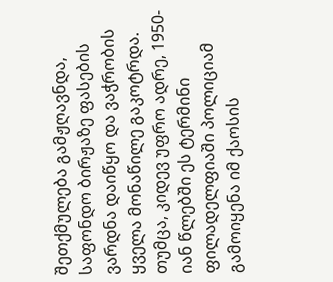შეთქმულება გამჟღავნდა, საფონდო ბირჟაზე ფასების ვარდნა დაიწყო და ვაჭრობის ყველა მონაწილე გაკოტრდა.
თუმცა, კიდევ უფრო ადრე, 1950-იან წლებში ეს ტერმინი ფილადელფიაში პოლიციამ გამოიყენა იმ ქაოსის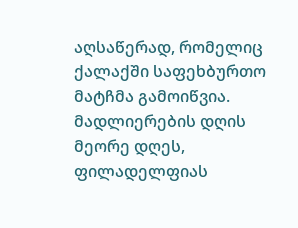აღსაწერად, რომელიც ქალაქში საფეხბურთო მატჩმა გამოიწვია. მადლიერების დღის მეორე დღეს, ფილადელფიას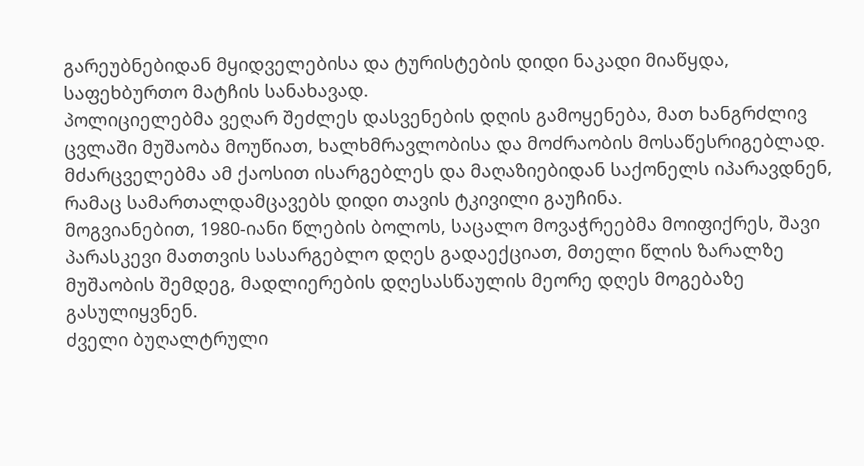გარეუბნებიდან მყიდველებისა და ტურისტების დიდი ნაკადი მიაწყდა, საფეხბურთო მატჩის სანახავად.
პოლიციელებმა ვეღარ შეძლეს დასვენების დღის გამოყენება, მათ ხანგრძლივ ცვლაში მუშაობა მოუწიათ, ხალხმრავლობისა და მოძრაობის მოსაწესრიგებლად. მძარცველებმა ამ ქაოსით ისარგებლეს და მაღაზიებიდან საქონელს იპარავდნენ, რამაც სამართალდამცავებს დიდი თავის ტკივილი გაუჩინა.
მოგვიანებით, 1980-იანი წლების ბოლოს, საცალო მოვაჭრეებმა მოიფიქრეს, შავი პარასკევი მათთვის სასარგებლო დღეს გადაექციათ, მთელი წლის ზარალზე მუშაობის შემდეგ, მადლიერების დღესასწაულის მეორე დღეს მოგებაზე გასულიყვნენ.
ძველი ბუღალტრული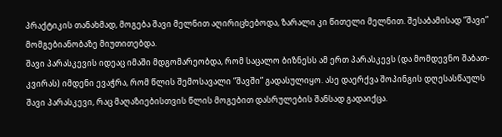პრაქტიკის თანახმად, მოგება შავი მელნით აღირიცხებოდა, ზარალი კი წითელი მელნით. შესაბამისად “შავი” მომგებიანობაზე მიუთითებდა.
შავი პარასკევის იდეაც იმაში მდგომარეობდა, რომ საცალო ბიზნესს ამ ერთ პარასკევს (და მომდევნო შაბათ-კვირას) იმდენი ევაჭრა, რომ წლის შემოსავალი “შავში” გადასულიყო. ასე დაერქვა შოპინგის დღესასწაულს შავი პარასკევი, რაც მაღაზიებისთვის წლის მოგებით დასრულების შანსად გადაიქცა.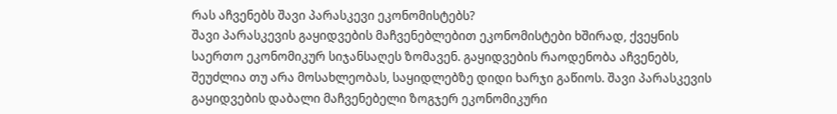რას აჩვენებს შავი პარასკევი ეკონომისტებს?
შავი პარასკევის გაყიდვების მაჩვენებლებით ეკონომისტები ხშირად, ქვეყნის საერთო ეკონომიკურ სიჯანსაღეს ზომავენ. გაყიდვების რაოდენობა აჩვენებს, შეუძლია თუ არა მოსახლეობას, საყიდლებზე დიდი ხარჯი გაწიოს. შავი პარასკევის გაყიდვების დაბალი მაჩვენებელი ზოგჯერ ეკონომიკური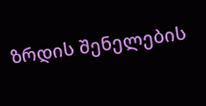ზრდის შენელების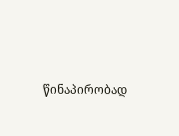წინაპირობად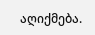აღიქმება.